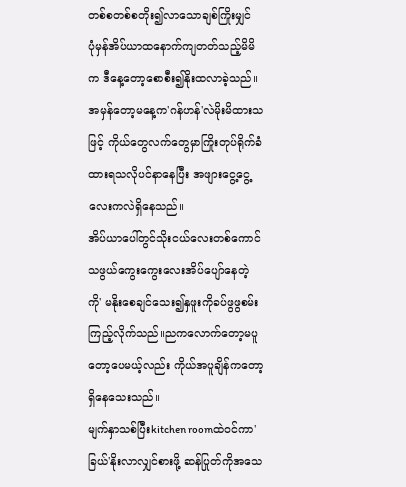တစ်စတစ်စတိုး၍လာသောချစ်ကြိုးမျှင်
ပုံမှန်အိပ်ယာထနောက်ကျတတ်သည့်မိမိက ဒီနေ့တော့စောစီး၍နိုးထလာခဲ့သည်။အမှန်တော့မနေ့က'ဂန်ဟန်'လဲမိုးမိထားသဖြင့် ကိုယ်တွေလက်တွေမှာကြိုးတုပ်ရိုက်ခံထားရသလိုပင်နာနေပြီး အဖျားငွေ့ငွေ့လေးကလဲရှိနေသည်။
အိပ်ယာပေါ်တွင်သိုးငယ်လေးတစ်ကောင်သဖွယ်ကွေးကွေးလေးအိပ်ပျော်နေတဲ့ ကို' မနိုးစေချင်သေး၍နှဖူးကိုခပ်ဖွဖွစမ်းကြည့်လိုက်သည်။ညကလောက်တော့မပူတော့ပေမယ့်လည်း ကိုယ်အပူချိန်ကတော့ရှိနေသေးသည်။
မျက်နှာသစ်ပြီးkitchen roomထဲဝင်ကာ'ခြယ်'နိုးလာလျှင်စားဖို့ ဆန်ပြုတ်ကိုအသေ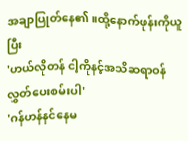အချာပြုတ်နေ၏။ထို့နောက်ဖုန်းကိုယူပြီး
'ဟယ်လိုတန် ငါ့ကိုနင့်အသိဆရာဝန်လွှတ်ပေးစမ်းပါ'
'ဂန်ဟန်နင်နေမ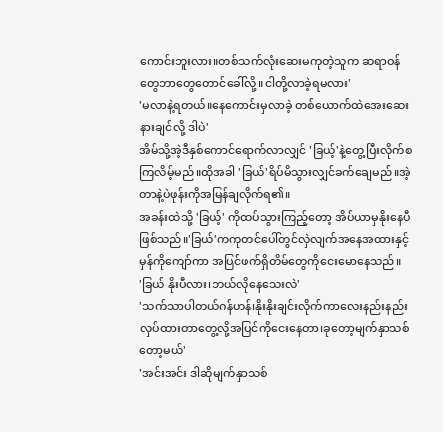ကောင်းဘူးလား။တစ်သက်လုံးဆေးမကုတဲ့သူက ဆရာဝန်တွေဘာတွေတောင်ခေါ်လို့။ငါတို့လာခဲ့ရမလား'
'မလာနဲ့ရတယ်။နေကောင်းမှလာခဲ့ တစ်ယောက်ထဲအေးဆေးနားချင်လို့ ဒါပဲ'
အိမ်သို့အဲ့ဒီနှစ်ကောင်ရောက်လာလျှင် 'ခြယ့်'နဲ့တွေ့ပြီးလိုက်စကြလိမ့်မည်။ထိုအခါ 'ခြယ်'ရိပ်မိသွားလျှင်ခက်ချေမည်။အဲ့တာနဲ့ပဲဖုန်းကိုအမြန်ချလိုက်ရ၏။
အခန်းထဲသို့ 'ခြယ့်' ကိုထပ်သွားကြည့်တော့ အိပ်ယာမှနိုးနေပီဖြစ်သည်။'ခြယ်'ကကုတင်ပေါ်တွင်လှဲလျက်အနေအထားနှင့် မှန်ကိုကျော်ကာ အပြင်ဖက်ရှိတိမ်တွေကိုငေးမောနေသည်။
'ခြယ် နိုးပီလား၊ဘယ်လိုနေသေးလဲ'
'သက်သာပါတယ်ဂန်ဟန်၊နိုးနိုးချင်းလိုက်ကာလေးနည်းနည်းလှပ်ထားတာတွေ့လို့အပြင်ကိုငေးနေတာ၊ခုတော့မျက်နှာသစ်တော့မယ်'
'အင်းအင်း ဒါဆိုမျက်နှာသစ်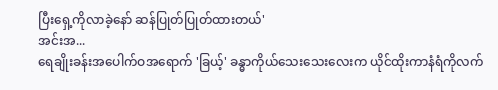ပြီးရှေ့ကိုလာခဲ့နော် ဆန်ပြုတ်ပြုတ်ထားတယ်'
အင်းအ...
ရေချိုးခန်းအပေါက်ဝအရောက် 'ခြယ့်' ခန္ဓာကိုယ်သေးသေးလေးက ယိုင်ထိုးကာနံရံကိုလက်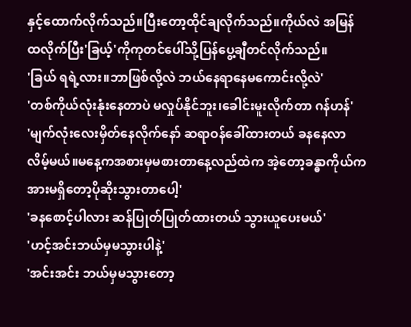နှင့်ထောက်လိုက်သည်။ပြီးတော့ထိုင်ချလိုက်သည်။ကိုယ်လဲ အမြန်ထလိုက်ပြီး'ခြယ့်'ကိုကုတင်ပေါ်သို့ပြန်ပွေ့ချီတင်လိုက်သည်။
'ခြယ် ရရဲ့လား။ဘာဖြစ်လို့လဲ ဘယ်နေရာနေမကောင်းလို့လဲ'
'တစ်ကိုယ်လုံးနုံးနေတာပဲ မလှုပ်နိုင်ဘူး၊ခေါင်းမူးလိုက်တာ ဂန်ဟန်'
'မျက်လုံးလေးမှိတ်နေလိုက်နော် ဆရာဝန်ခေါ်ထားတယ် ခနနေလာလိမ့်မယ်။မနေ့ကအစားမှမစားတာနေ့လည်ထဲက အဲ့တော့ခန္ဓာကိုယ်ကအားမရှိတော့ပိုဆိုးသွားတာပေါ့'
'ခနစောင့်ပါလား ဆန်ပြုတ်ပြုတ်ထားတယ် သွားယူပေးမယ်'
'ဟင့်အင်းဘယ်မှမသွားပါနဲ့'
'အင်းအင်း ဘယ်မှမသွားတော့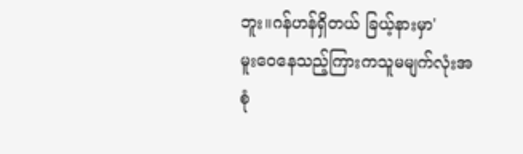ဘူး။ဂန်ဟန်ရှိတယ် ခြယ့်နားမှာ'
မူးဝေနေသည့်ကြားကသူမမျက်လုံးအစုံ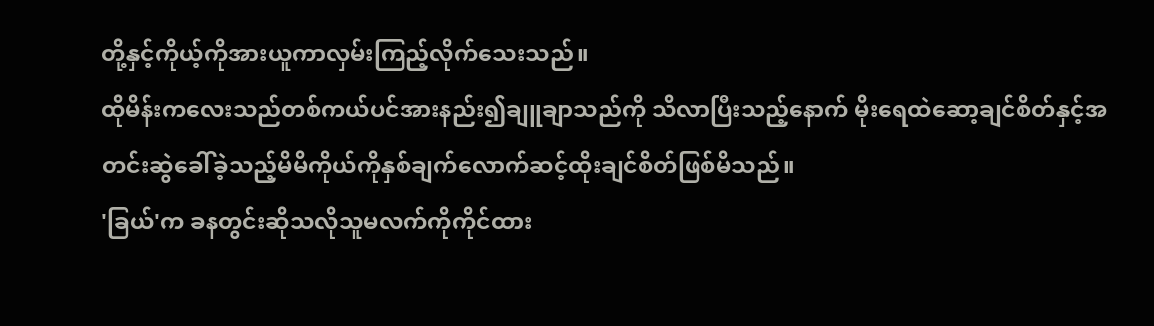တို့နှင့်ကိုယ့်ကိုအားယူကာလှမ်းကြည့်လိုက်သေးသည်။
ထိုမိန်းကလေးသည်တစ်ကယ်ပင်အားနည်း၍ချူချာသည်ကို သိလာပြီးသည့်နောက် မိုးရေထဲဆော့ချင်စိတ်နှင့်အတင်းဆွဲခေါ်ခဲ့သည့်မိမိကိုယ်ကိုနှစ်ချက်လောက်ဆင့်ထိုးချင်စိတ်ဖြစ်မိသည်။
'ခြယ်'က ခနတွင်းဆိုသလိုသူမလက်ကိုကိုင်ထား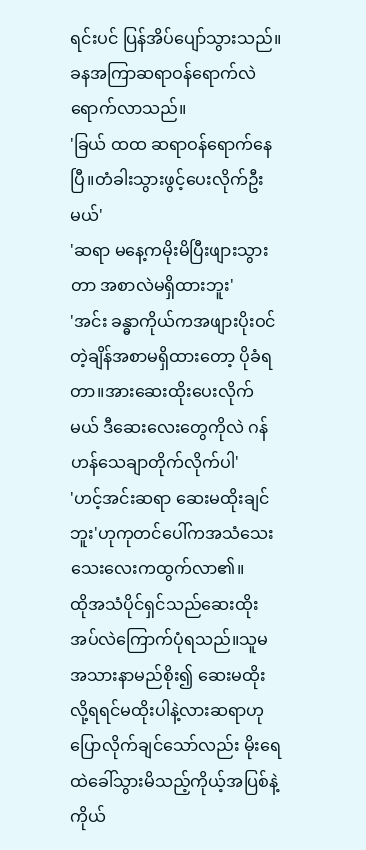ရင်းပင် ပြန်အိပ်ပျော်သွားသည်။
ခနအကြာဆရာဝန်ရောက်လဲရောက်လာသည်။
'ခြယ် ထထ ဆရာဝန်ရောက်နေပြီ။တံခါးသွားဖွင့်ပေးလိုက်ဦးမယ်'
'ဆရာ မနေ့ကမိုးမိပြီးဖျားသွားတာ အစာလဲမရှိထားဘူး'
'အင်း ခန္ဓာကိုယ်ကအဖျားပိုးဝင်တဲ့ချိန်အစာမရှိထားတော့ ပိုခံရတာ။အားဆေးထိုးပေးလိုက်မယ် ဒီဆေးလေးတွေကိုလဲ ဂန်ဟန်သေချာတိုက်လိုက်ပါ'
'ဟင့်အင်းဆရာ ဆေးမထိုးချင်ဘူး'ဟုကုတင်ပေါ်ကအသံသေးသေးလေးကထွက်လာ၏။
ထိုအသံပိုင်ရှင်သည်ဆေးထိုးအပ်လဲကြောက်ပုံရသည်။သူမအသားနာမည်စိုး၍ ဆေးမထိုးလို့ရရင်မထိုးပါနဲ့လားဆရာဟုပြောလိုက်ချင်သော်လည်း မိုးရေထဲခေါ်သွားမိသည့်ကိုယ့်အပြစ်နဲ့ကိုယ်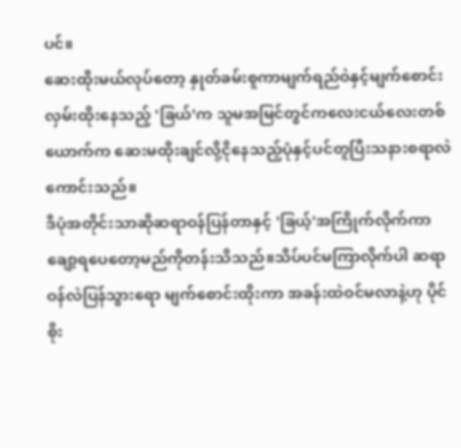ပင်။
ဆေးထိုးမယ်လုပ်တော့ နှုတ်ခမ်းစူကာမျက်ရည်ဝဲနှင့်မျက်စောင်းလှမ်းထိုးနေသည့် 'ခြယ်'က သူမအမြင်တွင်ကလေးငယ်လေးတစ်ယောက်က ဆေးမထိုးချင်လို့ငိုနေသည့်ပုံနှင့်ပင်တူပြီးသနားစရာလဲကောင်းသည်။
ဒီပုံအတိုင်းသာဆိုဆရာဝန်ပြန်တာနှင့် 'ခြယ့်'အကြိုက်လိုက်ကာ ချော့ရပေတော့မည်ကိုတန်းသိသည်။သိပ်ပင်မကြာလိုက်ပါ ဆရာဝန်လဲပြန်သွားရော မျက်စောင်းထိုးကာ အခန်းထဲဝင်မလာနဲ့ဟု ပိုင်စိုး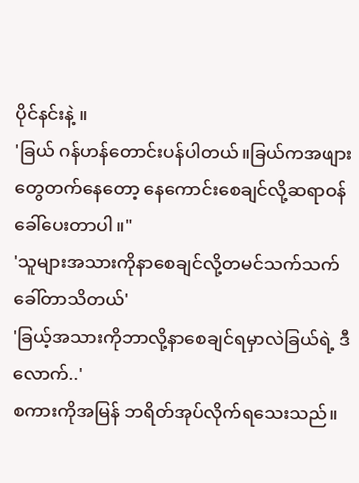ပိုင်နင်းနဲ့ ။
'ခြယ် ဂန်ဟန်တောင်းပန်ပါတယ်။ခြယ်ကအဖျားတွေတက်နေတော့ နေကောင်းစေချင်လို့ဆရာဝန်ခေါ်ပေးတာပါ။"
'သူများအသားကိုနာစေချင်လို့တမင်သက်သက်ခေါ်တာသိတယ်'
'ခြယ့်အသားကိုဘာလို့နာစေချင်ရမှာလဲခြယ်ရဲ့ ဒီလောက်..'
စကားကိုအမြန် ဘရိတ်အုပ်လိုက်ရသေးသည်။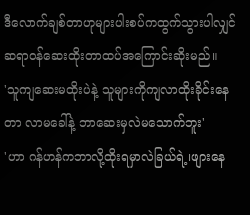ဒီလောက်ချစ်တာဟုများပါးစပ်ကထွက်သွားပါလျှင် ဆရာဝန်ဆေးထိုးတာထပ်အကြောင်းဆိုးမည်။
'သူကျဆေးမထိုးပဲနဲ့ သူများကိုကျလာထိုးခိုင်းနေတာ လာမခေါ်နဲ့ ဘာဆေးမှလဲမသောက်ဘူး'
'ဟာ ဂန်ဟန်ကဘာလို့ထိုးရမှာလဲခြယ်ရဲ့၊ဖျားနေ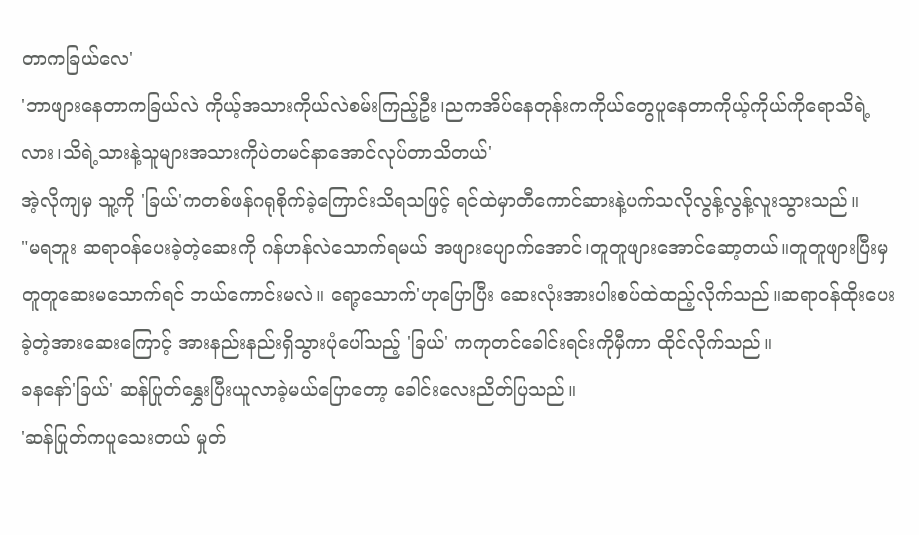တာကခြယ်လေ'
'ဘာဖျားနေတာကခြယ်လဲ ကိုယ့်အသားကိုယ်လဲစမ်းကြည့်ဦး၊ညကအိပ်နေတုန်းကကိုယ်တွေပူနေတာကိုယ့်ကိုယ်ကိုရောသိရဲ့လား၊သိရဲ့သားနဲ့သူများအသားကိုပဲတမင်နာအောင်လုပ်တာသိတယ်'
အဲ့လိုကျမှ သူ့ကို 'ခြယ်'ကတစ်ဖန်ဂရုစိုက်ခဲ့ကြောင်းသိရသဖြင့် ရင်ထဲမှာတီကောင်ဆားနဲ့ပက်သလိုလွန့်လွန့်လူးသွားသည်။
"မရဘူး ဆရာဝန်ပေးခဲ့တဲ့ဆေးကို ဂန်ဟန်လဲသောက်ရမယ် အဖျားပျောက်အောင်၊တူတူဖျားအောင်ဆော့တယ်။တူတူဖျားပြီးမှ တူတူဆေးမသောက်ရင် ဘယ်ကောင်းမလဲ။ ရော့သောက်'ဟုပြောပြီး ဆေးလုံးအားပါးစပ်ထဲထည့်လိုက်သည်။ဆရာဝန်ထိုးပေးခဲ့တဲ့အားဆေးကြောင့် အားနည်းနည်းရှိသွားပုံပေါ်သည့် 'ခြယ်' ကကုတင်ခေါင်းရင်းကိုမှီကာ ထိုင်လိုက်သည်။
ခနနော်'ခြယ်' ဆန်ပြုတ်နွှေးပြီးယူလာခဲ့မယ်ပြောတော့ ခေါင်းလေးညိတ်ပြသည်။
'ဆန်ပြုတ်ကပူသေးတယ် မှုတ်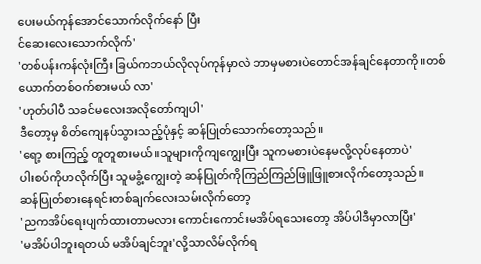ပေးမယ်ကုန်အောင်သောက်လိုက်နော် ပြီး
င်ဆေးလေးသောက်လိုက်'
'တစ်ပန်းကန်လုံးကြီး ခြယ်ကဘယ်လိုလုပ်ကုန်မှာလဲ ဘာမှမစားပဲတောင်အန်ချင်နေတာကို။တစ်ယောက်တစ်ဝက်စားမယ် လာ'
'ဟုတ်ပါပီ သခင်မလေးအလိုတော်ကျပါ'
ဒီတော့မှ စိတ်ကျေနပ်သွားသည့်ပုံနှင့် ဆန်ပြုတ်သောက်တော့သည်။
'ရော့ စားကြည့် တူတူစားမယ်။သူများကိုကျကျွေးပြီး သူကမစားပဲနေမလို့လုပ်နေတာပဲ'
ပါးစပ်ကိုဟလိုက်ပြီး သူမခွံ့ကျွေးတဲ့ ဆန်ပြုတ်ကိုကြည်ကြည်ဖြူဖြူစားလိုက်တော့သည်။
ဆန်ပြုတ်စားနေရင်းတစ်ချက်လေးသမ်းလိုက်တော့
'ညကအိပ်ရေးပျက်ထားတာမလား ကောင်းကောင်းမအိပ်ရသေးတော့ အိပ်ပါဒီမှာလာပြီး'
'မအိပ်ပါဘူးရတယ် မအိပ်ချင်ဘူး'လို့သာလိမ်လိုက်ရ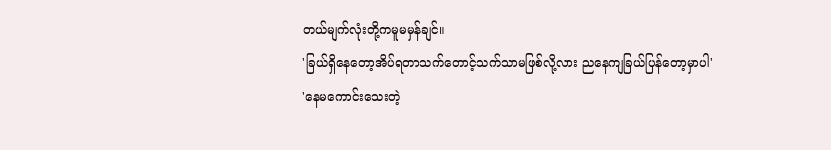တယ်မျက်လုံးတို့ကမူမမှန်ချင်။
'ခြယ်ရှိနေတော့အိပ်ရတာသက်တောင့်သက်သာမဖြစ်လို့လား ညနေကျခြယ်ပြန်တော့မှာပါ'
'နေမကောင်းသေးတဲ့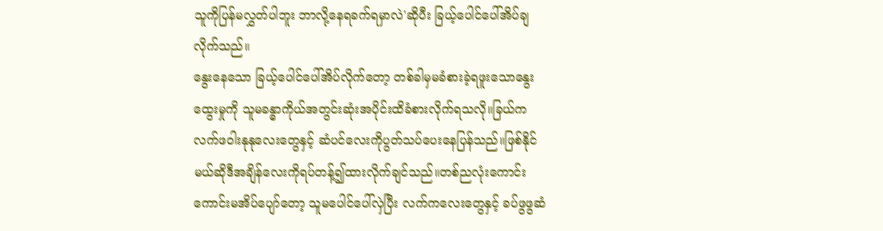သူကိုပြန်မလွှတ်ပါဘူး ဘာလို့နေရခက်ရမှာလဲ'ဆိုပီး ခြယ့်ပေါင်ပေါ်အိပ်ချလိုက်သည်။
နွေးနေသော ခြယ့်ပေါင်ပေါ်အိပ်လိုက်တော့ တစ်ခါမှမခံစားခဲ့ရဖူးသောနွေးထွေးမှုကို သူမခန္ဓာကိုယ်အတွင်းဆုံးအပိုင်းထိခံစားလိုက်ရသလို။ခြယ်ကလက်ဖဝါးနုနုလေးတွေနှင့် ဆံပင်လေးကိုပွတ်သပ်ပေးနေပြန်သည်။ဖြစ်နိုင်မယ်ဆိုဒီအချိန်လေးကိုရပ်တန့်၍ထားလိုက်ချင်သည်။တစ်ညလုံးကောင်းကောင်းမအိပ်ပျော်တော့ သူမပေါင်ပေါ်လှဲပြီး လက်ကလေးတွေနှင့် ခပ်ဖွဖွဆံ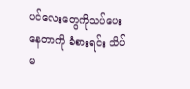ပင်လေးတွေကိုသပ်ပေးနေတာကို ခံစားရင်း သိပ်မ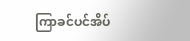ကြာခင်ပင်အိပ်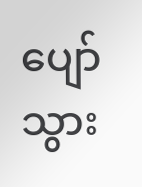ပျော်သွား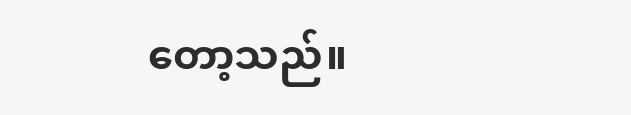တော့သည်။